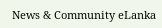News & Community eLanka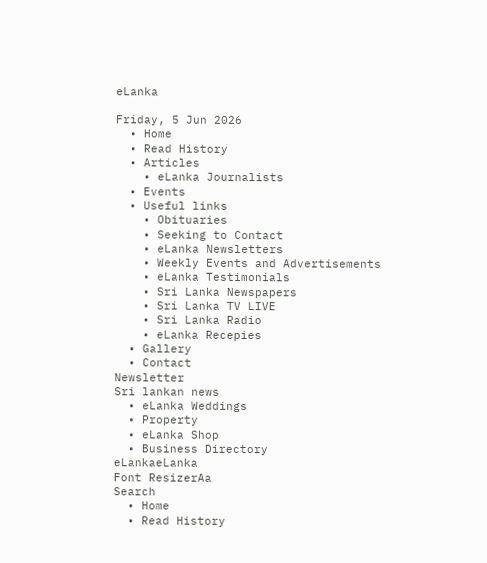eLanka

Friday, 5 Jun 2026
  • Home
  • Read History
  • Articles
    • eLanka Journalists
  • Events
  • Useful links
    • Obituaries
    • Seeking to Contact
    • eLanka Newsletters
    • Weekly Events and Advertisements
    • eLanka Testimonials
    • Sri Lanka Newspapers
    • Sri Lanka TV LIVE
    • Sri Lanka Radio
    • eLanka Recepies
  • Gallery
  • Contact
Newsletter
Sri lankan news
  • eLanka Weddings
  • Property
  • eLanka Shop
  • Business Directory
eLankaeLanka
Font ResizerAa
Search
  • Home
  • Read History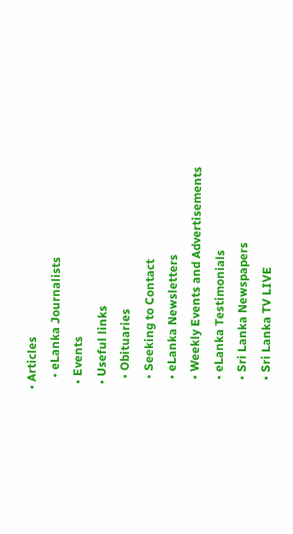• Articles
    • eLanka Journalists
  • Events
  • Useful links
    • Obituaries
    • Seeking to Contact
    • eLanka Newsletters
    • Weekly Events and Advertisements
    • eLanka Testimonials
    • Sri Lanka Newspapers
    • Sri Lanka TV LIVE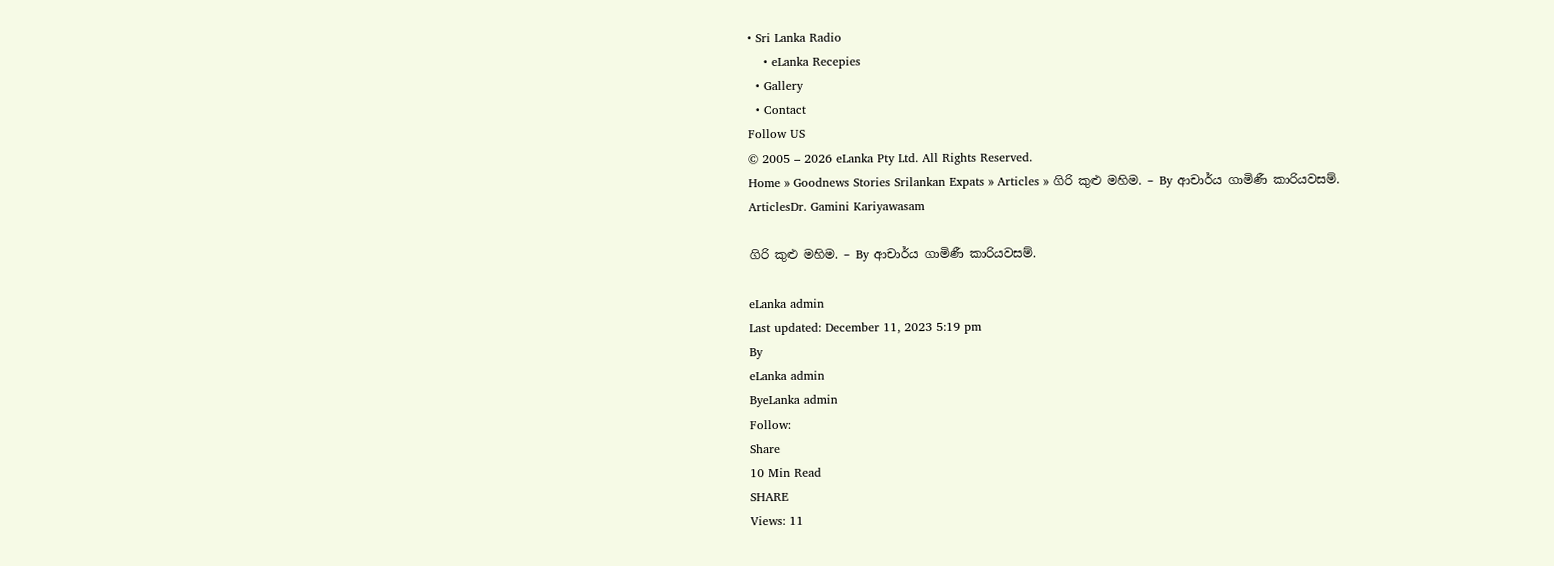• Sri Lanka Radio
    • eLanka Recepies
  • Gallery
  • Contact
Follow US
© 2005 – 2026 eLanka Pty Ltd. All Rights Reserved.
Home » Goodnews Stories Srilankan Expats » Articles » ගිරි කුළු මහිම. – By ආචාර්ය ගාමිණී කාරියවසම්.
ArticlesDr. Gamini Kariyawasam

ගිරි කුළු මහිම. – By ආචාර්ය ගාමිණී කාරියවසම්.

eLanka admin
Last updated: December 11, 2023 5:19 pm
By
eLanka admin
ByeLanka admin
Follow:
Share
10 Min Read
SHARE
Views: 11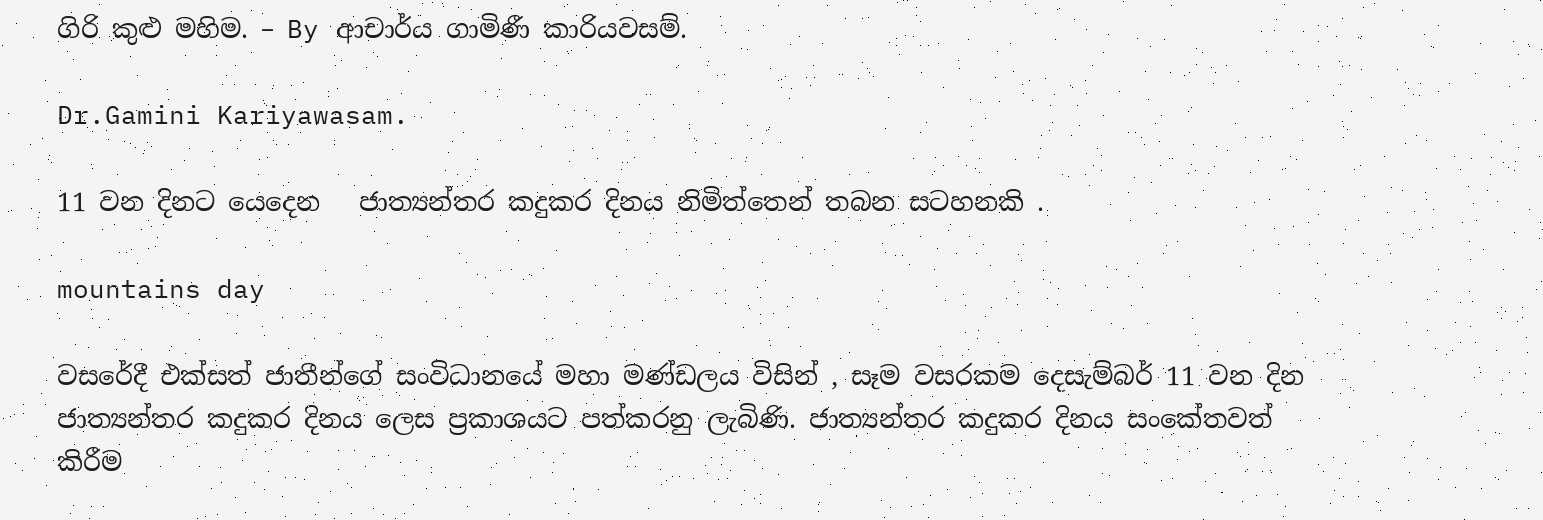ගිරි කුළු මහිම. – By ආචාර්ය ගාමිණී කාරියවසම්.

Dr.Gamini Kariyawasam.

11 වන දිනට යෙදෙන   ජාත්‍යන්තර කදුකර දිනය නිමිත්තෙන් තබන සටහනකි .

mountains day

වසරේදී එක්සත් ජාතීන්ගේ සංවිධානයේ මහා මණ්ඩලය විසින් , සෑම වසරකම දෙසැම්බර් 11 වන දින ජාත්‍යන්තර කදුකර දිනය ලෙස ප්‍රකාශයට පත්කරනු ලැබිණි. ජාත්‍යන්තර කදුකර දිනය සංකේතවත් කිරීම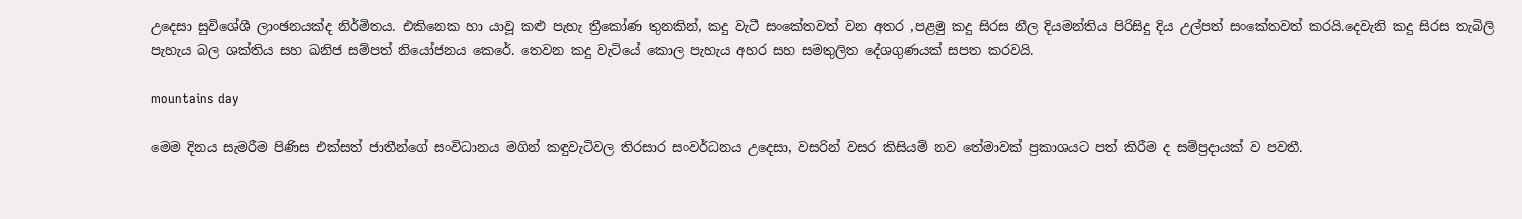උදෙසා සුවිශේශී ලාංඡනයක්ද නිර්මිතය. එකිනෙක හා යාවූ කළු පැහැ ත්‍රීකෝණ තුනකින්, කදු වැටී සංකේතවත් වන අතර ,පළමු කදු සිරස නීල දියමන්තිය පිරිසිදු දිය උල්පත් සංකේතවත් කරයි.දෙවැනි කදු සිරස තැබිලි පැහැය බල ශක්තිය සහ ඛනිජ සම්පත් නියෝජනය කෙරේ. තෙවන කදු වැටියේ කොල පැහැය අහර සහ සමතුලිත දේශගුණයක් සපත කරවයි.

mountains day

මෙම දිනය සැමරීම පිණිස එක්සත් ජාතීන්ගේ සංවිධානය මගින් කඳුවැටිවල තිරසාර සංවර්ධනය උදෙසා, වසරින් වසර කිසියම් නව තේමාවක් ප්‍රකාශයට පත් කිරීම ද සම්ප්‍රදායක් ව පවතී.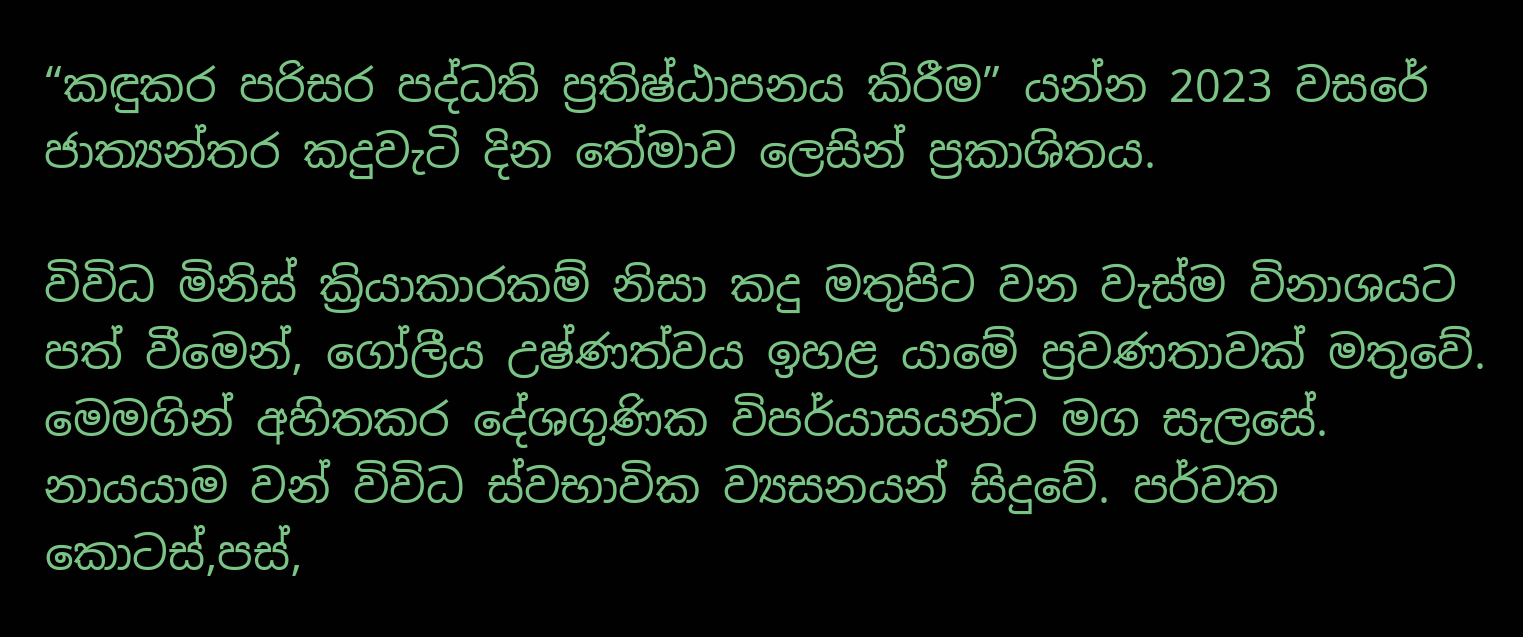“කඳුකර පරිසර පද්ධති ප්‍රතිෂ්ඨාපනය කිරීම” යන්න 2023 වසරේ ජාත්‍යන්තර කදුවැටි දින තේමාව ලෙසින් ප්‍රකාශිතය.

විවිධ මිනිස් ක්‍රියාකාරකම් නිසා කදු මතුපිට වන වැස්ම විනාශයට පත් වීමෙන්, ගෝලීය උෂ්ණත්වය ඉහළ යාමේ ප්‍රවණතාවක් මතුවේ. මෙමගින් අහිතකර දේශගුණික විපර්යාසයන්ට මග සැලසේ. නායයාම වන් විවිධ ස්වභාවික ව්‍යසනයන් සිදුවේ. පර්වත කොටස්,පස්,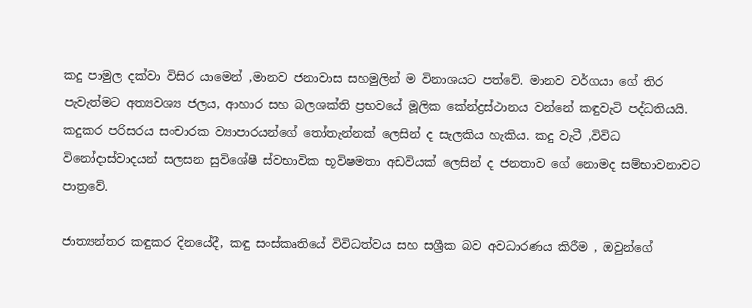කදු පාමුල දක්වා විසිර යාමෙන් ,මානව ජනාවාස සහමුලින් ම විනාශයට පත්වේ. මානව වර්ගයා ගේ තිර පැවැත්මට අත්‍යවශ්‍ය ජලය, ආහාර සහ බලශක්ති ප්‍රභවයේ මූලික කේන්ද්‍රස්ථානය වන්නේ කඳුවැටි පද්ධතියයි. කදුකර පරිසරය සංචාරක ව්‍යාපාරයන්ගේ තෝතැන්නක් ලෙසින් ද සැලකිය හැකිය. කදු වැටී ,විවිධ විනෝදාස්වාදයන් සලසන සුවිශේෂී ස්වභාවික භූවිෂමතා අඩවියක් ලෙසින් ද ජනතාව ගේ නොමද සම්භාවනාවට පාත්‍රවේ.

ජාත්‍යන්තර කඳුකර දිනයේදී, කඳු සංස්කෘතියේ විවිධත්වය සහ සශ්‍රීක බව අවධාරණය කිරීම , ඔවුන්ගේ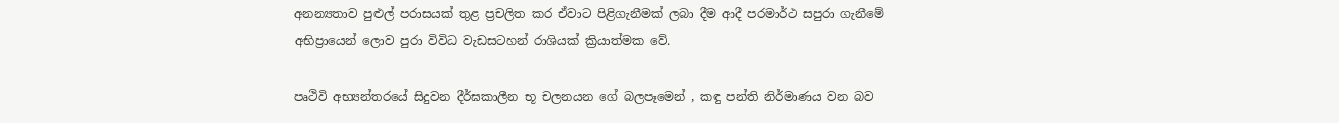අනන්‍යතාව පුළුල් පරාසයක් තුළ ප්‍රචලිත කර ඒවාට පිළිගැනීමක් ලබා දීම ආදී පරමාර්ථ සපුරා ගැනීමේ අභිප්‍රායෙන් ලොව පුරා විවිධ වැඩසටහන් රාශියක් ක්‍රියාත්මක වේ.

පෘථිවි අභ්‍යන්තරයේ සිදුවන දීර්ඝකාලීන භූ චලනයන ගේ බලපෑමෙන් , කඳු පන්ති නිර්මාණය වන බව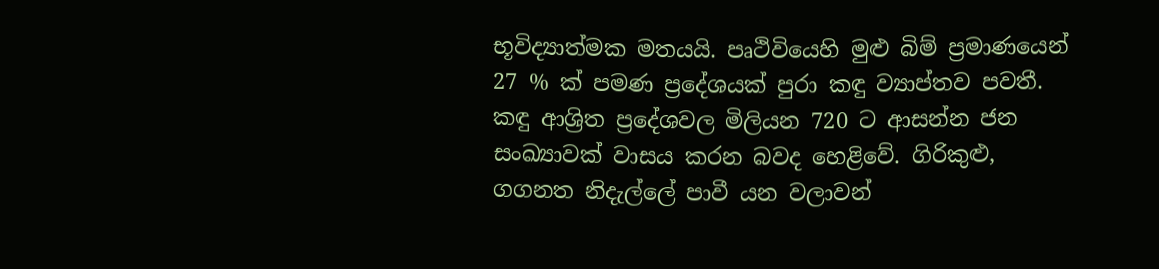භූවිද්‍යාත්මක මතයයි. පෘථිවියෙහි මුළු බිම් ප්‍රමාණයෙන් 27 % ක් පමණ ප්‍රදේශයක් පුරා කඳු ව්‍යාප්තව පවතී. කඳු ආශ්‍රිත ප්‍රදේශවල මිලියන 720 ට ආසන්න ජන සංඛ්‍යාවක් වාසය කරන බවද හෙළිවේ. ගිරිකුළු, ගගනත නිදැල්ලේ පාවී යන වලාවන්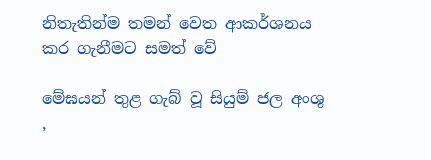නිතැතින්ම තමන් වෙත ආකර්ශනය කර ගැනීමට සමත් වේ

මේඝයන් තුළ ගැබ් වූ සියුම් ජල අංශු ,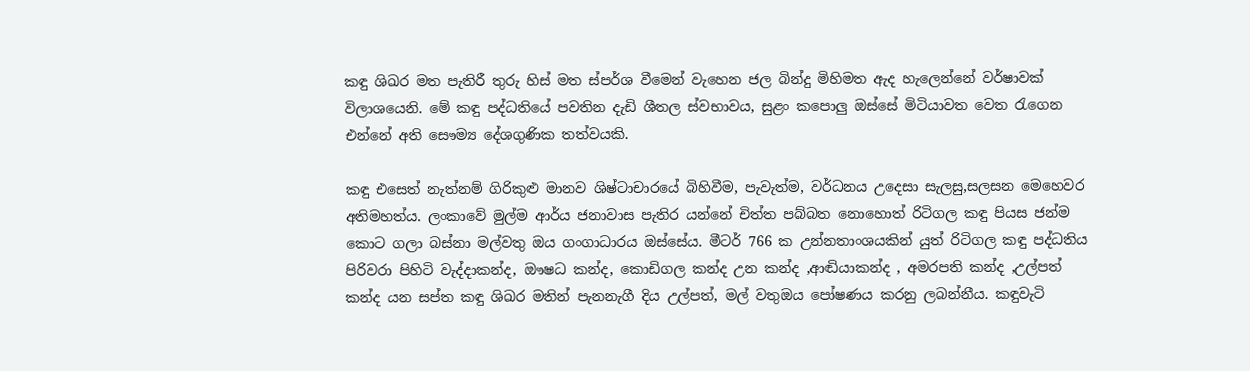කඳු ශිඛර මත පැතිරී තුරු හිස් මත ස්පර්ශ වීමෙන් වැහෙන ජල බින්දු මිහිමත ඇද හැලෙන්නේ වර්ෂාවක් විලාශයෙනි. මේ කඳු පද්ධතියේ පවතින දැඩි ශීතල ස්වභාවය, සුළං කපොලු ඔස්සේ මිටියාවත වෙත රැගෙන එන්නේ අති සෞම්‍ය දේශගුණික තත්වයකි.

කඳු එසෙත් නැත්නම් ගිරිකුළු මානව ශිෂ්ටාචාරයේ බිහිවීම, පැවැත්ම, වර්ධනය උදෙසා සැලසු,සලසන මෙහෙවර අතිමහත්ය. ලංකාවේ මුල්ම ආර්ය ජනාවාස පැතිර යන්නේ චිත්ත පබ්බත නොහොත් රිටිගල කඳු පියස ජන්ම කොට ගලා බස්නා මල්වතු ඔය ගංගාධාරය ඔස්සේය. මීටර් 766 ක උන්නතාංශයකින් යුත් රිටිගල කඳු පද්ධතිය පිරිවරා පිහිටි වැද්දාකන්ද, ඖෂධ කන්ද, කොඩිගල කන්ද උන කන්ද ,ආඬියාකන්ද , අමරපති කන්ද ,උල්පත් කන්ද යන සප්ත කඳු ශිඛර මතින් පැනනැගී දිය උල්පත්, මල් වතුඔය පෝෂණය කරනු ලබන්නීය. කඳුවැටි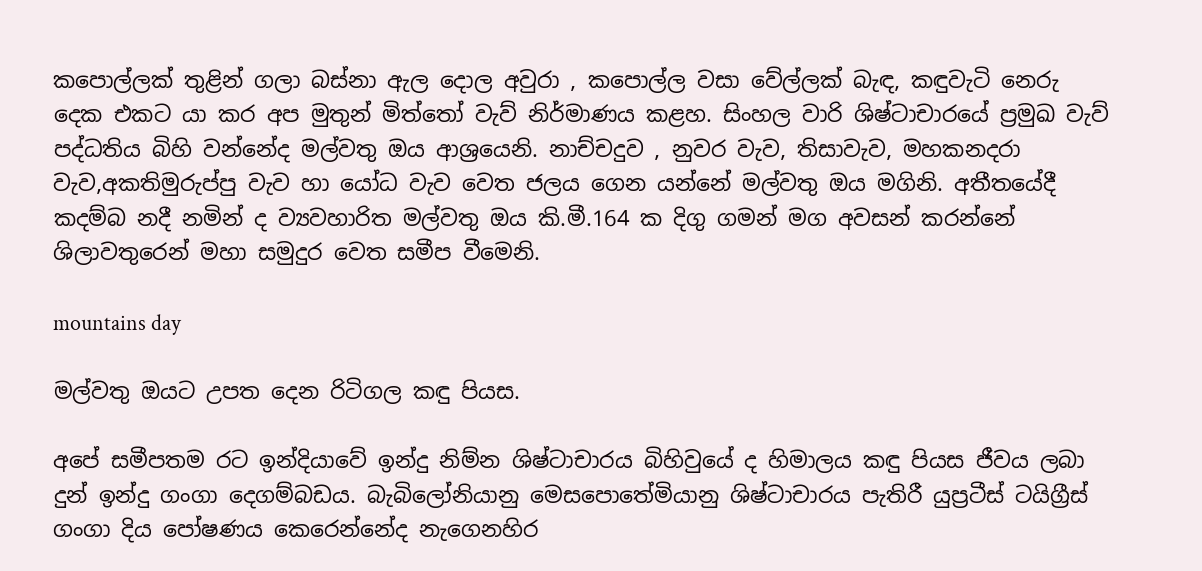කපොල්ලක් තුළින් ගලා බස්නා ඇල දොල අවුරා , කපොල්ල වසා වේල්ලක් බැඳ, කඳුවැටි නෙරු දෙක එකට යා කර අප මුතුන් මිත්තෝ වැව් නිර්මාණය කළහ. සිංහල වාරි ශිෂ්ටාචාරයේ ප්‍රමුඛ වැව් පද්ධතිය බිහි වන්නේද මල්වතු ඔය ආශ්‍රයෙනි. නාච්චදුව , නුවර වැව, තිසාවැව, මහකනදරා වැව,අකතිමුරුප්පු වැව හා යෝධ වැව වෙත ජලය ගෙන යන්නේ මල්වතු ඔය මගිනි. අතීතයේදී කදම්බ නදී නමින් ද ව්‍යවහාරිත මල්වතු ඔය කි.මී.164 ක දිගු ගමන් මග අවසන් කරන්නේ ශිලාවතුරෙන් මහා සමුදුර වෙත සමීප වීමෙනි.

mountains day

මල්වතු ඔයට උපත දෙන රිටිගල කඳු පියස.

අපේ සමීපතම රට ඉන්දියාවේ ඉන්දු නිම්න ශිෂ්ටාචාරය බිහිවුයේ ද හිමාලය කඳු පියස ජීවය ලබා දුන් ඉන්දු ගංගා දෙගම්බඩය. බැබිලෝනියානු මෙසපොතේමියානු ශිෂ්ටාචාරය පැතිරී යුප්‍රටීස් ටයිග්‍රීස් ගංගා දිය පෝෂණය කෙරෙන්නේද නැගෙනහිර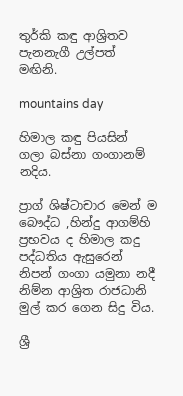තුර්කි කඳු ආශ්‍රිතව පැනනැගී උල්පත් මඟිනි.

mountains day

හිමාල කඳු පියසින් ගලා බස්නා ගංගානම් නදිය.

ප්‍රාග් ශිෂ්ටාචාර මෙන් ම බෞද්ධ ,හින්දු ආගම්හි ප්‍රභවය ද හිමාල කදු පද්ධතිය ඇසුරෙන් නිපන් ගංගා යමුනා නදී නිම්න ආශ්‍රිත රාජධානි මුල් කර ගෙන සිදු විය.

ශ්‍රී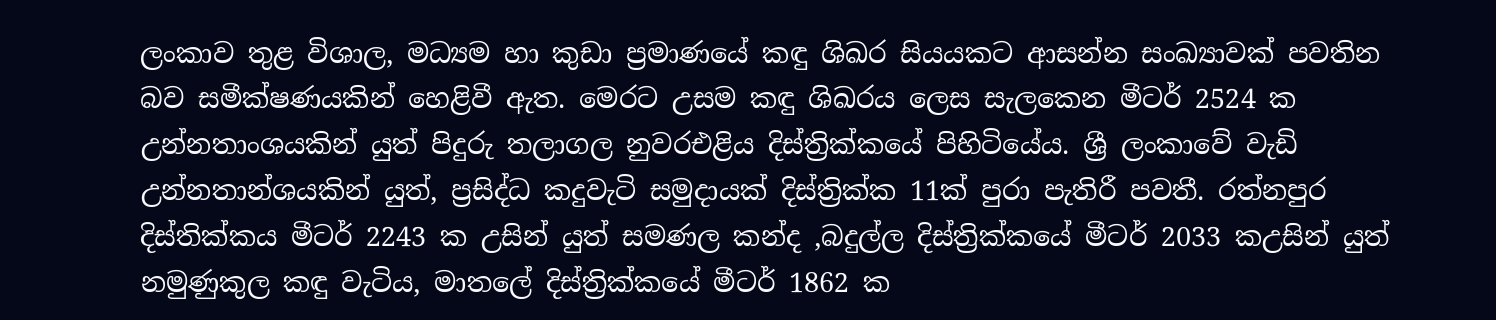ලංකාව තුළ විශාල, මධ්‍යම හා කුඩා ප්‍රමාණයේ කඳු ශිඛර සියයකට ආසන්න සංඛ්‍යාවක් පවතින බව සමීක්ෂණයකින් හෙළිවී ඇත. මෙරට උසම කඳු ශිඛරය ලෙස සැලකෙන මීටර් 2524 ක උන්නතාංශයකින් යුත් පිදුරු තලාගල නුවරඑළිය දිස්ත්‍රික්කයේ පිහිටියේය. ශ්‍රී ලංකාවේ වැඩි උන්නතාන්ශයකින් යුත්, ප්‍රසිද්ධ කදුවැටි සමුදායක් දිස්ත්‍රික්ක 11ක් පුරා පැතිරී පවතී. රත්නපුර දිස්තික්කය මීටර් 2243 ක උසින් යුත් සමණල කන්ද ,බදුල්ල දිස්ත්‍රික්කයේ මීටර් 2033 කඋසින් යුත් නමුණුකුල කඳු වැටිය, මාතලේ දිස්ත්‍රික්කයේ මීටර් 1862 ක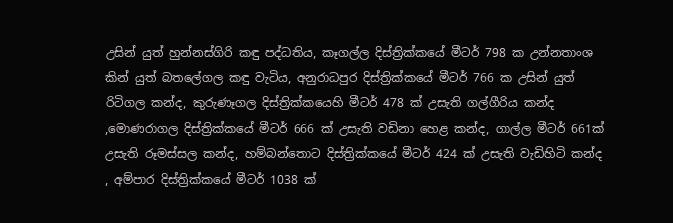උසින් යුත් හුන්නස්ගිරි කඳු පද්ධතිය, කෑගල්ල දිස්ත්‍රික්කයේ මීටර් 798 ක උන්නතාංශ කින් යුත් බතලේගල කඳු වැටිය, අනුරාධපුර දිස්ත්‍රික්කයේ මීටර් 766 ක උසින් යුත් රිටිගල කන්ද, කුරුණෑගල දිස්ත්‍රික්කයෙහි මීටර් 478 ක් උසැති ගල්ගීරිය කන්ද ,මොණරාගල දිස්ත්‍රික්කයේ මීටර් 666 ක් උසැති වඩිනා හෙළ කන්ද, ගාල්ල මීටර් 661ක් උසැති රූමස්සල කන්ද, හම්බන්තොට දිස්ත්‍රික්කයේ මීටර් 424 ක් උසැති වැඩිහිටි කන්ද , අම්පාර දිස්ත්‍රික්කයේ මීටර් 1038 ක්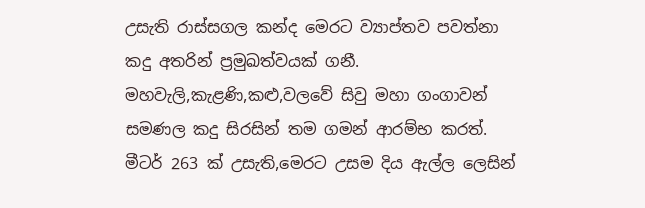උසැති රාස්සගල කන්ද මෙරට ව්‍යාප්තව පවත්නා කදු අතරින් ප්‍රමුඛත්වයක් ගනී. මහවැලි,කැළණි,කළු,වලවේ සිවු මහා ගංගාවන් සමණල කදු සිරසින් තම ගමන් ආරම්භ කරත්. මීටර් 263 ක් උසැති,මෙරට උසම දිය ඇල්ල ලෙසින්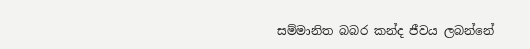සම්මානිත බබර කන්ද ජීවය ලබන්නේ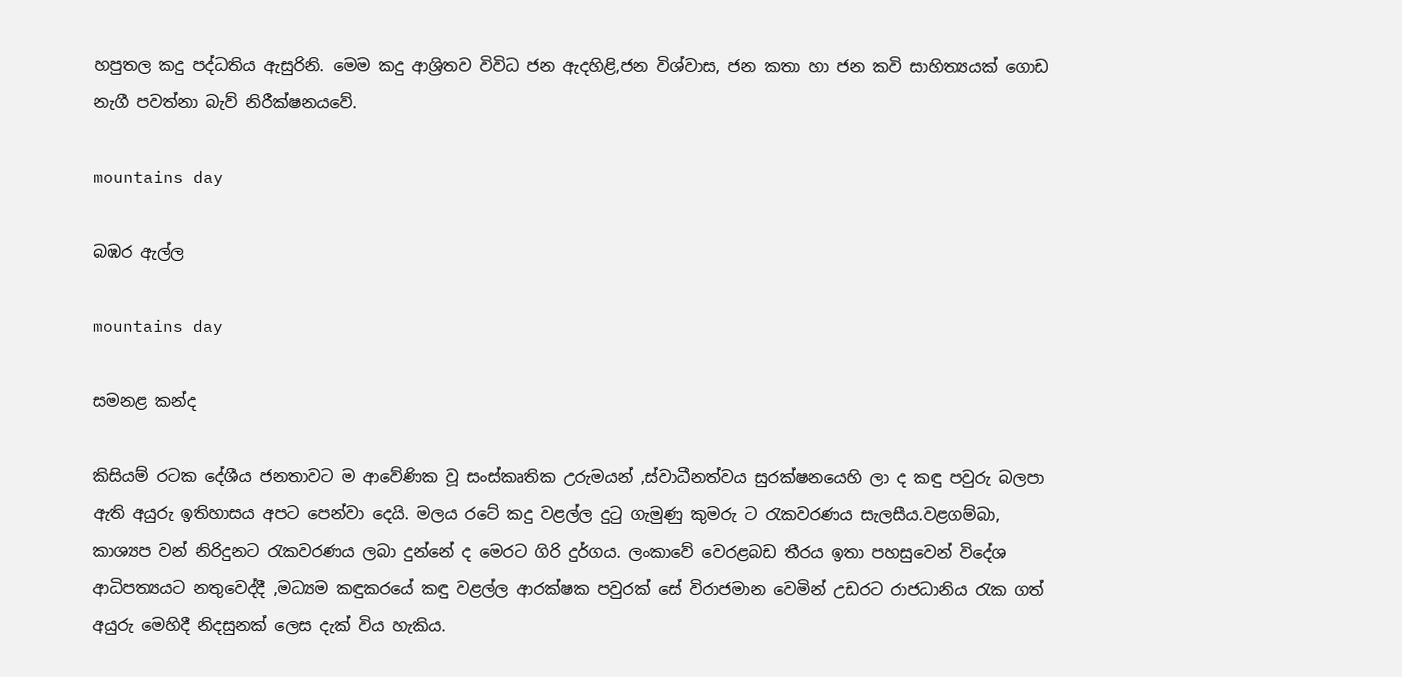හපුතල කදු පද්ධතිය ඇසුරිනි. මෙම කදු ආශ්‍රිතව විවිධ ජන ඇදහිළි,ජන විශ්වාස, ජන කතා හා ජන කවි සාහිත්‍යයක් ගොඩ නැගී පවත්නා බැව් නිරීක්ෂනයවේ.

mountains day

බඹර ඇල්ල

mountains day

සමනළ කන්ද

කිසියම් රටක දේශීය ජනතාවට ම ආවේණික වූ සංස්කෘතික උරුමයන් ,ස්වාධීනත්වය සුරක්ෂනයෙහි ලා ද කඳු පවුරු බලපා ඇති අයුරු ඉතිහාසය අපට පෙන්වා දෙයි. මලය රටේ කදු වළල්ල දුටු ගැමුණු කුමරු ට රැකවරණය සැලසීය.වළගම්බා, කාශ්‍යප වන් නිරිදුනට රැකවරණය ලබා දුන්නේ ද මෙරට ගිරි දුර්ගය. ලංකාවේ වෙරළබඩ තීරය ඉතා පහසුවෙන් විදේශ ආධිපත්‍යයට නතුවෙද්දී ,මධ්‍යම කඳුකරයේ කඳු වළල්ල ආරක්ෂක පවුරක් සේ විරාජමාන වෙමින් උඩරට රාජධානිය රැක ගත් අයුරු මෙහිදී නිදසුනක් ලෙස දැක් විය හැකිය.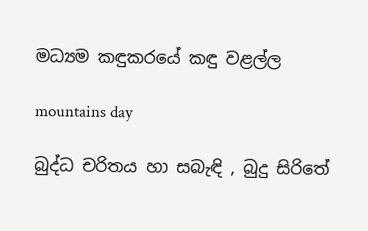මධ්‍යම කඳුකරයේ කඳු වළල්ල

mountains day

බුද්ධ චරිතය හා සබැඳි , බුදු සිරිතේ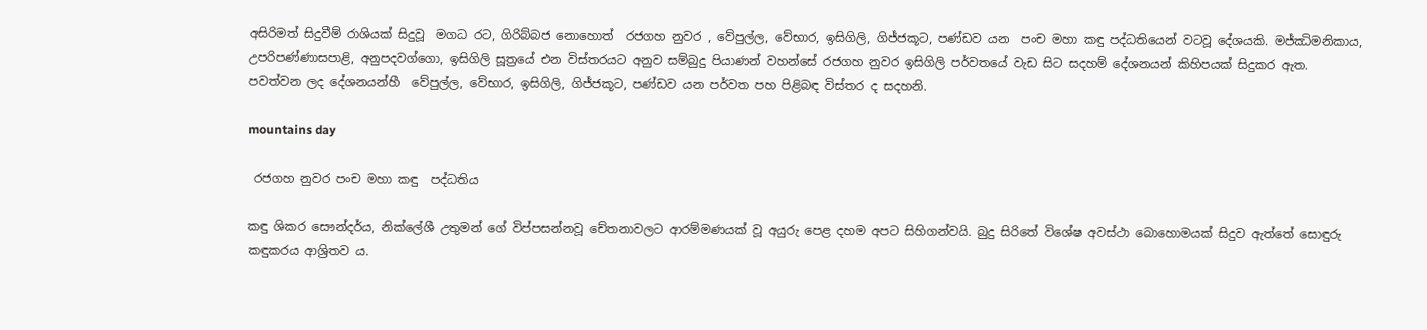අසිරිමත් සිදුවීම් රාශියක් සිදුවූ  මගධ රට, ගිරිබ්බජ නොහොත්  රජගහ නුවර , වේපුල්ල, වේභාර, ඉසිගිලි, ගිජ්ජකූට, පණ්ඩව යන  පංච මහා කඳු පද්ධතියෙන් වටවූ දේශයකි. මජ්ඣිමනිකාය, උපරිපණ්ණාසපාළි, අනුපදවග්ගො, ඉසිගිලි සූත්‍රයේ එන විස්තරයට අනුව සම්බුදු පියාණන් වහන්සේ රජගහ නුවර ඉසිගිලි පර්වතයේ වැඩ සිට සදහම් දේශනයන් කිහිපයක් සිදුකර ඇත. පවත්වන ලද දේශනයන්හී  වේපුල්ල, වේභාර, ඉසිගිලි, ගිජ්ජකූට, පණ්ඩව යන පර්වත පහ පිළිබඳ විස්තර ද සදහනි.

mountains day

 රජගහ නුවර පංච මහා කඳු  පද්ධතිය

කඳු ශිකර සෞන්දර්ය, නික්ලේශී උතුමන් ගේ විප්පසන්නවූ චේතනාවලට ආරම්මණයක් වූ අයුරු පෙළ දහම අපට සිහිගන්වයි. බුදු සිරිතේ විශේෂ අවස්ථා බොහොමයක් සිදුව ඇත්තේ සොඳුරු කඳුකරය ආශ්‍රිතව ය.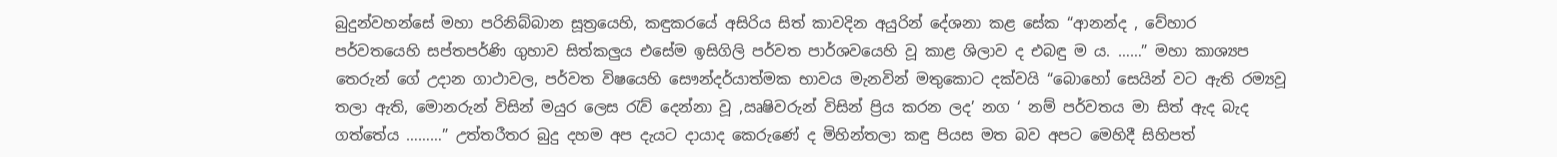බුදුන්වහන්සේ මහා පරිනිබ්බාන සූත්‍රයෙහි, කඳුකරයේ අසිරිය සිත් කාවදින අයුරින් දේශනා කළ සේක “ආනන්ද , වේහාර පර්වතයෙහි සප්තපර්ණි ගුහාව සිත්කලුය එසේම ඉසිගිලි පර්වත පාර්ශවයෙහි වූ කාළ ශිලාව ද එබඳු ම ය. ……” මහා කාශ්‍යප තෙරුන් ගේ උදාන ගාථාවල, පර්වත විෂයෙහි සෞන්දර්යාත්මක භාවය මැනවින් මතුකොට දක්වයි “බොහෝ සෙයින් වට ඇති රම්‍යවූ තලා ඇති, මොනරුන් විසින් මයුර ලෙස රැව් දෙන්නා වූ ,ඍෂිවරුන් විසින් ප්‍රිය කරන ලද’ නග ‘ නම් පර්වතය මා සිත් ඇද බැද ගත්තේය ………” උත්තරීතර බුදු දහම අප දැයට දායාද කෙරුණේ ද මිහින්තලා කඳු පියස මත බව අපට මෙහිදී සිහිපත්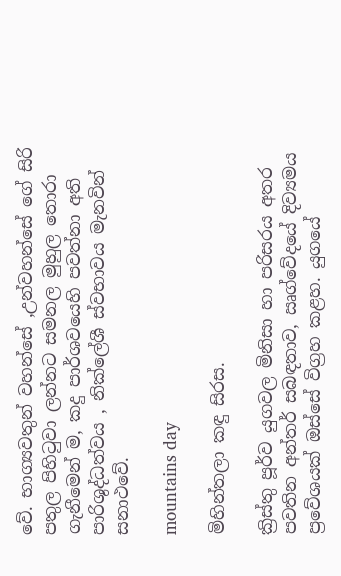වේ. භාග්‍යවතුන් වහන්සේ ,උන්වහන්සේ ගේ සිරි පතුල පිහිටුවා ලන්නට සමනල මුහුල තොරා ගැනීමෙන් ම, කදු පාර්ශවයෙහි පවත්නා අති පාරිශුද්ධත්වය , නික්ලේශී ස්වභාවය මැනවින් සනාථවේ.

mountains day

මිහින්තලා කඳු සිරස.

ක්‍රිස්තු පූර්ව යුගවල මිනිසා හා පරිසරය අතර පවතින අන්තර් සබඳතාව, ඍග්වේදයේ දිව්‍යමය ප්‍රවේශයක් ඔස්සේ විග්‍රහ කළහ. යුගයේ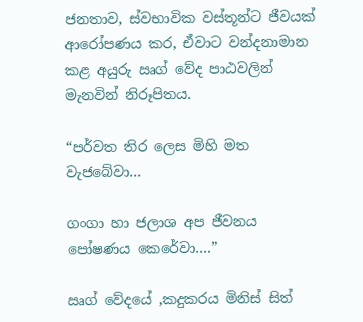ජනතාව, ස්වභාවික වස්තූන්ට ජීවයක් ආරෝපණය කර, ඒවාට වන්දනාමාන කළ අයුරු ඍග් වේද පාඨවලින් මැනවින් නිරූපිතය.

“පර්වත තිර ලෙස මිහි මත වැජබේවා…

ගංගා හා ජලාශ අප ජීවනය පෝෂණය කෙරේවා….”

ඍග් වේදයේ ,කදුකරය මිනිස් සිත්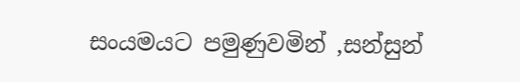සංයමයට පමුණුවමින් ,සන්සුන්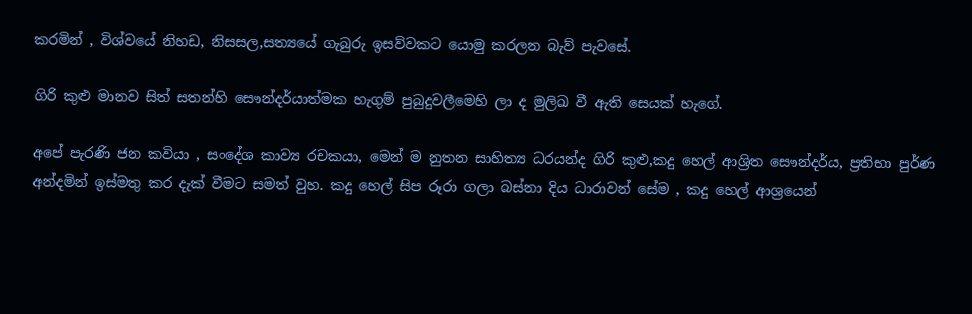කරමින් , විශ්වයේ නිහඩ, නිසසල,සත්‍යයේ ගැබුරු ඉසව්වකට යොමු කරලන බැව් පැවසේ.

ගිරි කුළු මානව සිත් සතන්හි සෞන්දර්යාත්මක හැගුම් පුබුදුවලීමෙහි ලා ද මුලිඛ වී ඇති සෙයක් හැගේ.

අපේ පැරණි ජන කවියා , සංදේශ කාව්‍ය රචකයා, මෙන් ම නුතන සාහිත්‍ය ධරයන්ද ගිරි කුළු,කදු හෙල් ආශ්‍රිත සෞන්දර්ය, ප්‍රතිභා පුර්ණ අන්දමින් ඉස්මතු කර දැක් වීමට සමත් වුහ. කදු හෙල් සිප රූරා ගලා බස්නා දිය ධාරාවන් සේම , කදු හෙල් ආශ්‍රයෙන්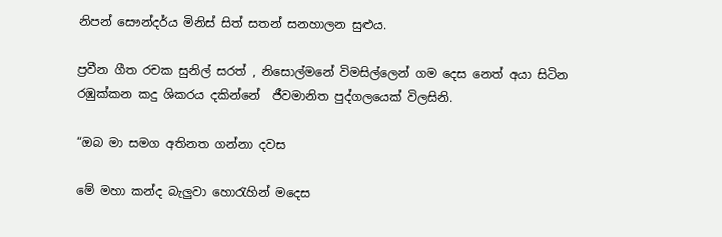නිපන් සෞන්දර්ය මිනිස් සිත් සතන් සනහාලන සුළුය.

ප්‍රවීන ගීත රචක සුනිල් සරත් , නිසොල්මනේ විමසිල්ලෙන් ගම දෙස නෙත් අයා සිටින රඹුක්කන කදු ශිකරය දකින්නේ  ජීවමානිත පුද්ගලයෙක් විලසිනි.

“ඔබ මා සමග අතිනත ගන්නා දවස

මේ මහා කන්ද බැලුවා හොරැහින් මදෙස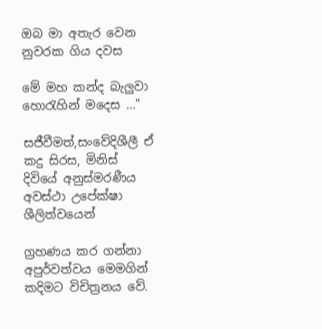ඔබ මා අතැර වෙන නුවරක ගිය දවස

මේ මහ කන්ද බැලුවා හොරැහින් මදෙස …”

සජීවීමත්,සංවේදිශීලී ඒ කදු සිරස, මිනිස් දිවියේ අනුස්මරණීය අවස්ථා උපේක්ෂා ශීලිත්වයෙන්

ග්‍රහණය කර ගන්නා අපුර්වත්වය මෙමගින් කදිමට විචිත්‍රනය වේ.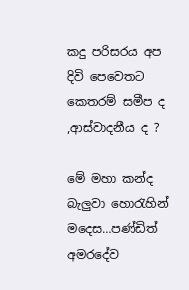කදු පරිසරය අප දිවි පෙවෙතට කෙතරම් සමීප ද ,ආස්වාදනීය ද ?

මේ මහා කන්ද බැලුවා හොරැහින් මදෙස…පණ්ඩිත් අමරදේව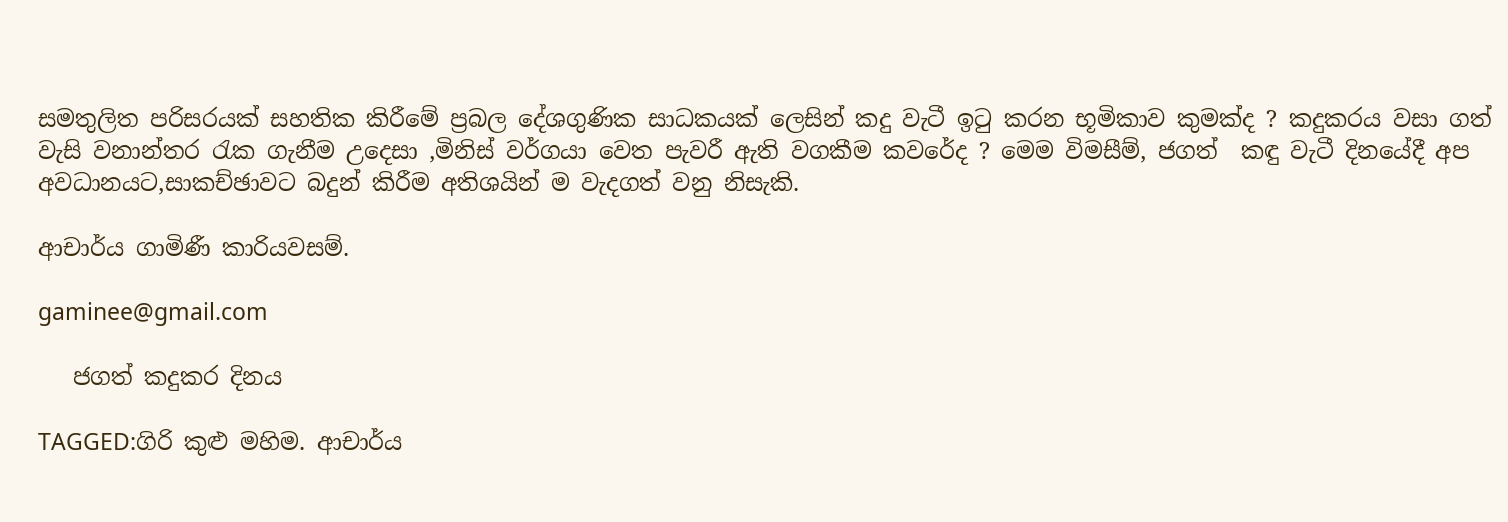සමතුලිත පරිසරයක් සහතික කිරීමේ ප්‍රබල දේශගුණික සාධකයක් ලෙසින් කදු වැටී ඉටු කරන භූමිකාව කුමක්ද ? කදුකරය වසා ගත් වැසි වනාන්තර රැක ගැනීම උදෙසා ,මිනිස් වර්ගයා වෙත පැවරී ඇති වගකීම කවරේද ? මෙම විමසීම්, ජගත්  කඳු වැටී දිනයේදී අප අවධානයට,සාකච්ඡාවට බදුන් කිරීම අතිශයින් ම වැදගත් වනු නිසැකි.

ආචාර්ය ගාමිණී කාරියවසම්.

gaminee@gmail.com

   ජගත් කදුකර දිනය

TAGGED:ගිරි කුළු මහිම. ආචාර්ය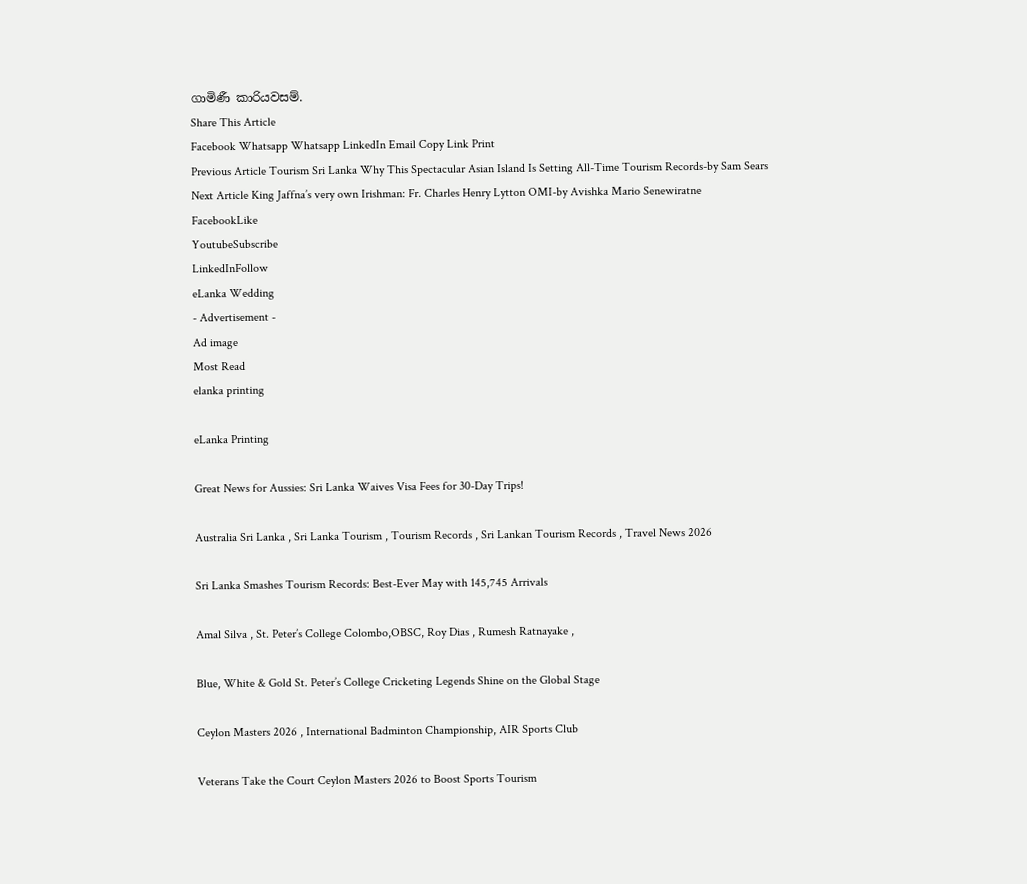ගාමිණී කාරියවසම්.
Share This Article
Facebook Whatsapp Whatsapp LinkedIn Email Copy Link Print
Previous Article Tourism Sri Lanka Why This Spectacular Asian Island Is Setting All-Time Tourism Records-by Sam Sears
Next Article King Jaffna’s very own Irishman: Fr. Charles Henry Lytton OMI-by Avishka Mario Senewiratne
FacebookLike
YoutubeSubscribe
LinkedInFollow
eLanka Wedding
- Advertisement -
Ad image
Most Read
elanka printing

eLanka Printing

Great News for Aussies: Sri Lanka Waives Visa Fees for 30-Day Trips!

Australia Sri Lanka , Sri Lanka Tourism , Tourism Records , Sri Lankan Tourism Records , Travel News 2026

Sri Lanka Smashes Tourism Records: Best-Ever May with 145,745 Arrivals

Amal Silva , St. Peter’s College Colombo,OBSC, Roy Dias , Rumesh Ratnayake ,

Blue, White & Gold St. Peter’s College Cricketing Legends Shine on the Global Stage

Ceylon Masters 2026 , International Badminton Championship, AIR Sports Club

Veterans Take the Court Ceylon Masters 2026 to Boost Sports Tourism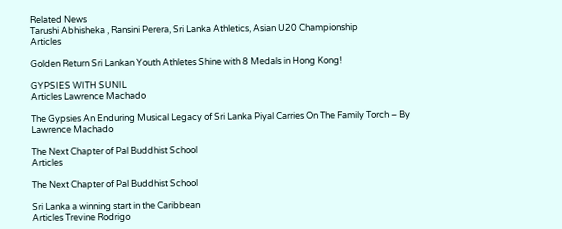Related News
Tarushi Abhisheka , Ransini Perera, Sri Lanka Athletics, Asian U20 Championship
Articles

Golden Return Sri Lankan Youth Athletes Shine with 8 Medals in Hong Kong!

GYPSIES WITH SUNIL
Articles Lawrence Machado

The Gypsies An Enduring Musical Legacy of Sri Lanka Piyal Carries On The Family Torch – By Lawrence Machado

The Next Chapter of Pal Buddhist School
Articles

The Next Chapter of Pal Buddhist School

Sri Lanka a winning start in the Caribbean
Articles Trevine Rodrigo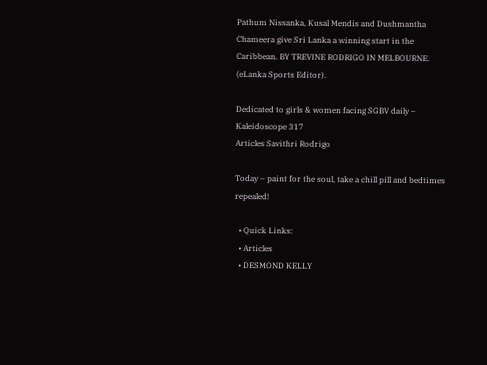Pathum Nissanka, Kusal Mendis and Dushmantha Chameera give Sri Lanka a winning start in the Caribbean. BY TREVINE RODRIGO IN MELBOURNE. (eLanka Sports Editor).

Dedicated to girls & women facing SGBV daily – Kaleidoscope 317
Articles Savithri Rodrigo

Today – paint for the soul, take a chill pill and bedtimes repealed!

  • Quick Links:
  • Articles
  • DESMOND KELLY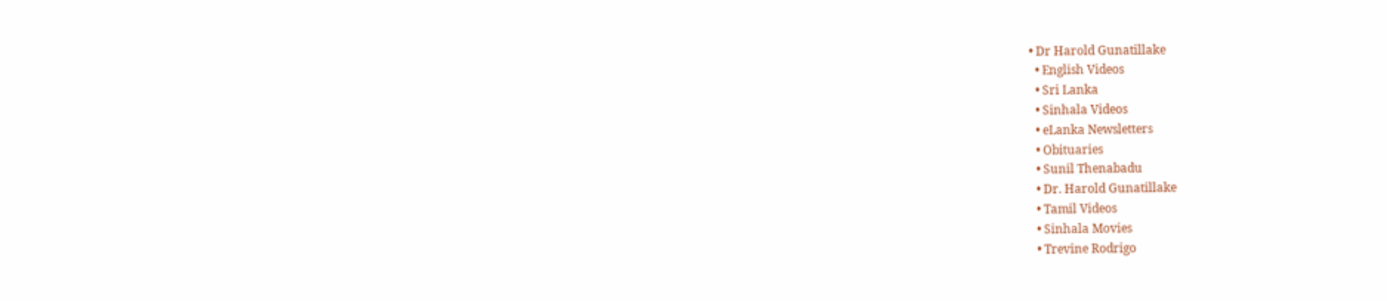• Dr Harold Gunatillake
  • English Videos
  • Sri Lanka
  • Sinhala Videos
  • eLanka Newsletters
  • Obituaries
  • Sunil Thenabadu
  • Dr. Harold Gunatillake
  • Tamil Videos
  • Sinhala Movies
  • Trevine Rodrigo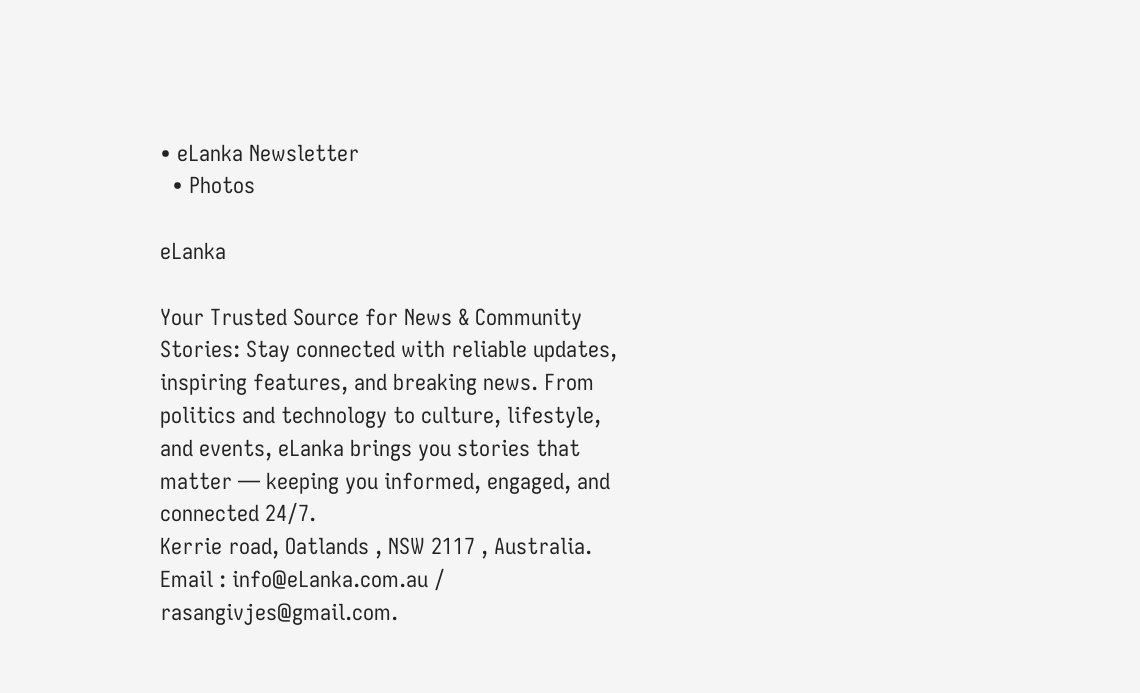• eLanka Newsletter
  • Photos

eLanka

Your Trusted Source for News & Community Stories: Stay connected with reliable updates, inspiring features, and breaking news. From politics and technology to culture, lifestyle, and events, eLanka brings you stories that matter — keeping you informed, engaged, and connected 24/7.
Kerrie road, Oatlands , NSW 2117 , Australia.
Email : info@eLanka.com.au / rasangivjes@gmail.com.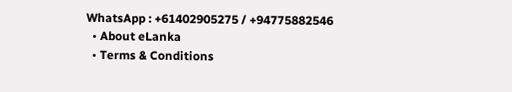WhatsApp : +61402905275 / +94775882546
  • About eLanka
  • Terms & Conditions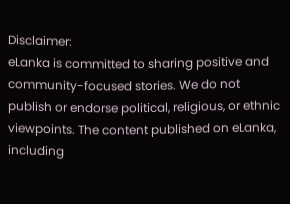Disclaimer:
eLanka is committed to sharing positive and community-focused stories. We do not publish or endorse political, religious, or ethnic viewpoints. The content published on eLanka, including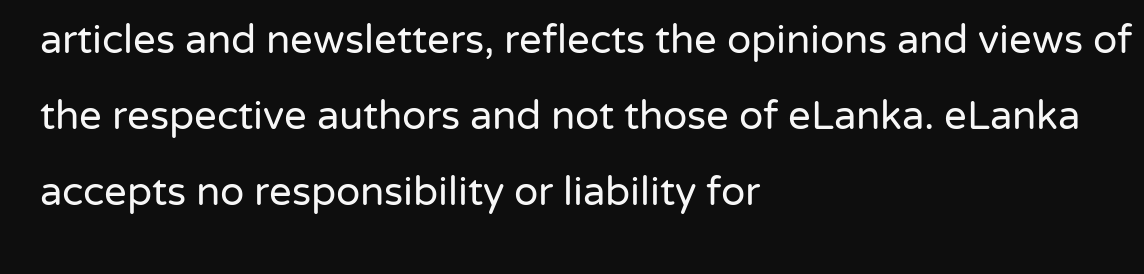articles and newsletters, reflects the opinions and views of the respective authors and not those of eLanka. eLanka accepts no responsibility or liability for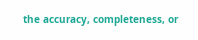the accuracy, completeness, or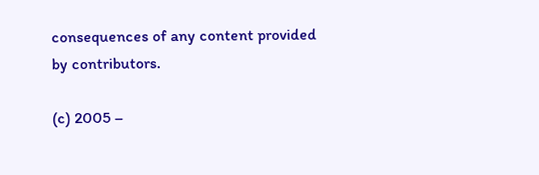consequences of any content provided by contributors.

(c) 2005 –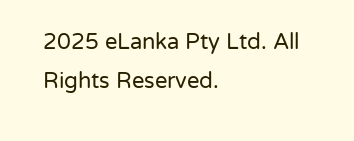2025 eLanka Pty Ltd. All Rights Reserved.